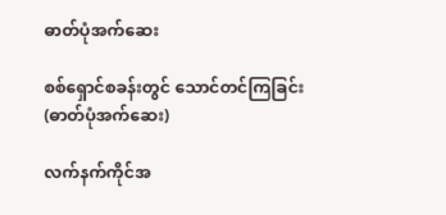ဓာတ်ပုံအက်ဆေး

စစ်ရှောင်စခန်းတွင် သောင်တင်ကြခြင်း (ဓာတ်ပုံအက်ဆေး)

လက်နက်ကိုင်အ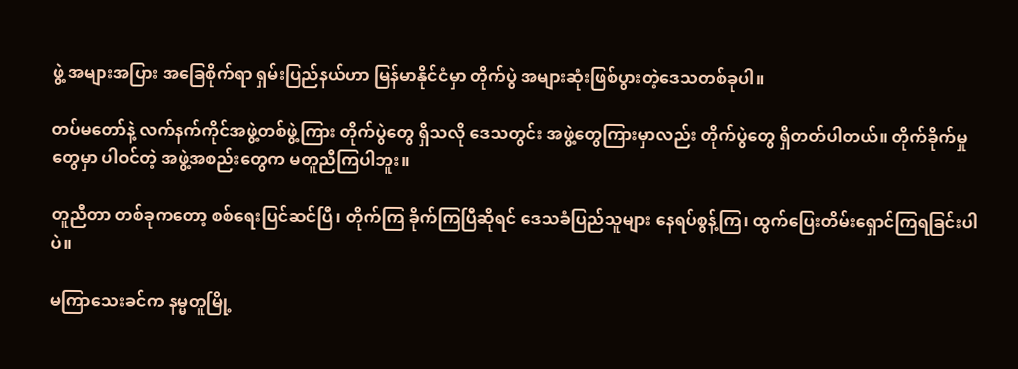ဖွဲ့ အများအပြား အခြေစိုက်ရာ ရှမ်းပြည်နယ်ဟာ မြန်မာနိုင်ငံမှာ တိုက်ပွဲ အများဆုံးဖြစ်ပွားတဲ့ဒေသတစ်ခုပါ။

တပ်မတော်နဲ့ လက်နက်ကိုင်အဖွဲ့တစ်ဖွဲ့ကြား တိုက်ပွဲတွေ ရှိသလို ဒေသတွင်း အဖွဲ့တွေကြားမှာလည်း တိုက်ပွဲတွေ ရှိတတ်ပါတယ်။ တိုက်ခိုက်မှုတွေမှာ ပါဝင်တဲ့ အဖွဲ့အစည်းတွေက မတူညီကြပါဘူး။

တူညီတာ တစ်ခုကတော့ စစ်ရေးပြင်ဆင်ပြီ၊ တိုက်ကြ ခိုက်ကြပြီဆိုရင် ဒေသခံပြည်သူများ နေရပ်စွန့်ကြ၊ ထွက်ပြေးတိမ်းရှောင်ကြရခြင်းပါပဲ။

မကြာသေးခင်က နမ္မတူမြို့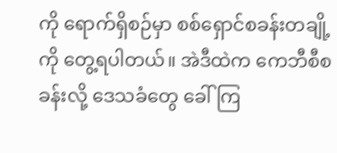ကို ရောက်ရှိစဉ်မှာ စစ်ရှောင်စခန်းတချို့ကို တွေ့ရပါတယ်။ အဲဒီထဲက ကေဘီစီစခန်းလို့ ဒေသခံတွေ ခေါ်ကြ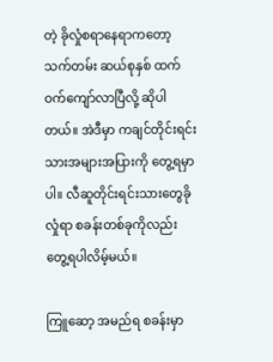တဲ့ ခိုလှုံစရာနေရာကတော့ သက်တမ်း ဆယ်စုနှစ် ထက်ဝက်ကျော်လာပြီလို့ ဆိုပါတယ်။ အဲဒီမှာ ကချင်တိုင်းရင်းသားအများအပြားကို တွေ့ရမှာပါ။ လီဆူတိုင်းရင်းသားတွေခိုလှုံရာ စခန်းတစ်ခုကိုလည်း တွေ့ရပါလိမ့်မယ်။

ကြူဆော့ အမည်ရ စခန်းမှာ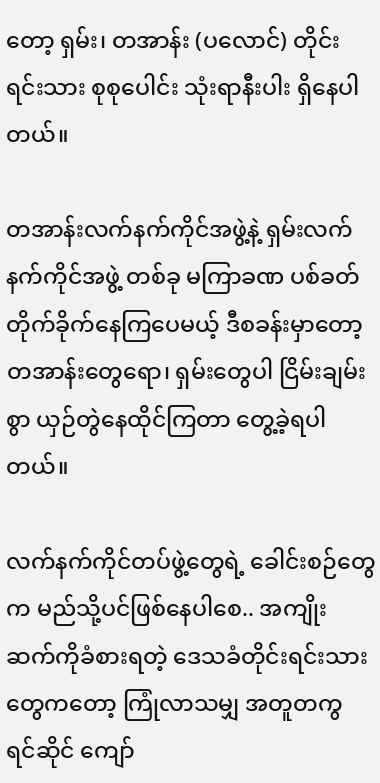တော့ ရှမ်း၊ တအာန်း (ပလောင်) တိုင်းရင်းသား စုစုပေါင်း သုံးရာနီးပါး ရှိနေပါတယ်။

တအာန်းလက်နက်ကိုင်အဖွဲ့နဲ့ ရှမ်းလက်နက်ကိုင်အဖွဲ့ တစ်ခု မကြာခဏ ပစ်ခတ် တိုက်ခိုက်နေကြပေမယ့် ဒီစခန်းမှာတော့ တအာန်းတွေရော၊ ရှမ်းတွေပါ ငြိမ်းချမ်းစွာ ယှဉ်တွဲနေထိုင်ကြတာ တွေ့ခဲ့ရပါတယ်။

လက်နက်ကိုင်တပ်ဖွဲ့တွေရဲ့ ခေါင်းစဉ်တွေက မည်သို့ပင်ဖြစ်နေပါစေ.. အကျိုးဆက်ကိုခံစားရတဲ့ ဒေသခံတိုင်းရင်းသားတွေကတော့ ကြုံလာသမျှ အတူတကွ ရင်ဆိုင် ကျော်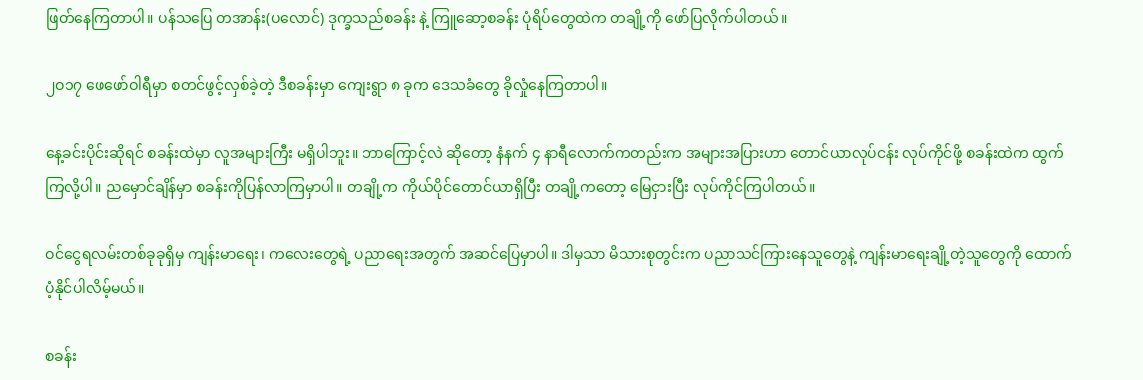ဖြတ်နေကြတာပါ။ ပန်သပြေ တအာန်း(ပလောင်) ဒုက္ခသည်စခန်း နဲ့ ကြူဆော့စခန်း ပုံရိပ်တွေထဲက တချို့ကို ဖော်ပြလိုက်ပါတယ်။

၂ဝ၁၇ ဖေဖော်ဝါရီမှာ စတင်ဖွင့်လှစ်ခဲ့တဲ့ ဒီစခန်းမှာ ကျေးရွာ ၈ ခုက ဒေသခံတွေ ခိုလှုံနေကြတာပါ။

နေ့ခင်းပိုင်းဆိုရင် စခန်းထဲမှာ လူအများကြီး မရှိပါဘူး။ ဘာကြောင့်လဲ ဆိုတော့ နံနက် ၄ နာရီလောက်ကတည်းက အများအပြားဟာ တောင်ယာလုပ်ငန်း လုပ်ကိုင်ဖို့ စခန်းထဲက ထွက်ကြလို့ပါ။ ညမှောင်ချိန်မှာ စခန်းကိုပြန်လာကြမှာပါ။ တချို့က ကိုယ်ပိုင်တောင်ယာရှိပြီး တချို့ကတော့ မြေငှားပြီး လုပ်ကိုင်ကြပါတယ်။

ဝင်ငွေရလမ်းတစ်ခုခုရှိမှ ကျန်းမာရေး၊ ကလေးတွေရဲ့ ပညာရေးအတွက် အဆင်ပြေမှာပါ။ ဒါမှသာ မိသားစုတွင်းက ပညာသင်ကြားနေသူတွေနဲ့ ကျန်းမာရေးချို့တဲ့သူတွေကို ထောက်ပံ့နိုင်ပါလိမ့်မယ်။

စခန်း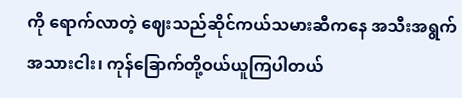ကို ရောက်လာတဲ့ ဈေးသည်ဆိုင်ကယ်သမားဆီကနေ အသီးအရွက် အသားငါး၊ ကုန်ခြောက်တို့ဝယ်ယူကြပါတယ်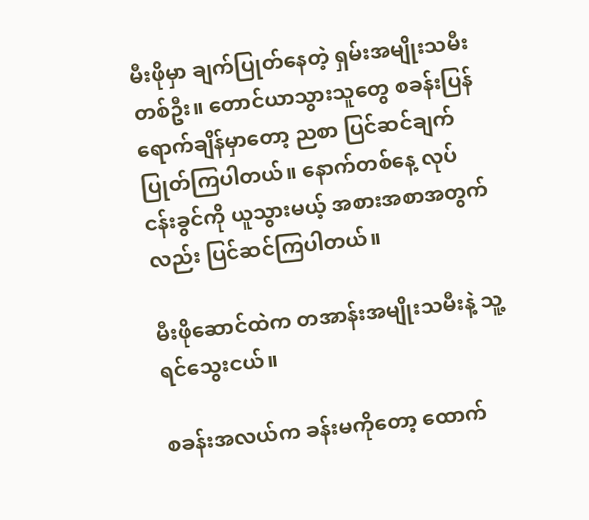မီးဖိုမှာ ချက်ပြုတ်နေတဲ့ ရှမ်းအမျိုးသမီး တစ်ဦး။ တောင်ယာသွားသူတွေ စခန်းပြန်ရောက်ချိန်မှာတော့ ညစာ ပြင်ဆင်ချက်ပြုတ်ကြပါတယ်။ နောက်တစ်နေ့ လုပ်ငန်းခွင်ကို ယူသွားမယ့် အစားအစာအတွက်လည်း ပြင်ဆင်ကြပါတယ်။

မီးဖိုဆောင်ထဲက တအာန်းအမျိုးသမီးနဲ့ သူ့ရင်သွေးငယ်။

စခန်းအလယ်က ခန်းမကိုတော့ ထောက်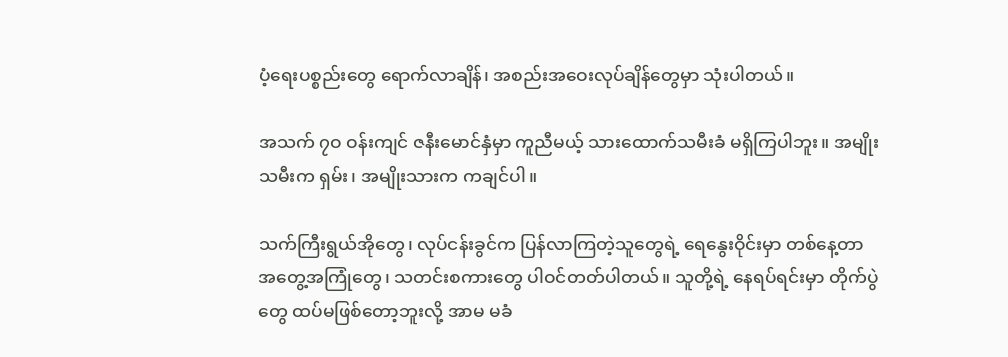ပံ့ရေးပစ္စည်းတွေ ရောက်လာချိန်၊ အစည်းအဝေးလုပ်ချိန်တွေမှာ သုံးပါတယ်။

အသက် ၇ဝ ဝန်းကျင် ဇနီးမောင်နှံမှာ ကူညီမယ့် သားထောက်သမီးခံ မရှိကြပါဘူး။ အမျိုးသမီးက ရှမ်း၊ အမျိုးသားက ကချင်ပါ။

သက်ကြီးရွယ်အိုတွေ၊ လုပ်ငန်းခွင်က ပြန်လာကြတဲ့သူတွေရဲ့ ရေနွေးဝိုင်းမှာ တစ်နေ့တာ အတွေ့အကြုံတွေ၊ သတင်းစကားတွေ ပါဝင်တတ်ပါတယ်။ သူတို့ရဲ့ နေရပ်ရင်းမှာ တိုက်ပွဲတွေ ထပ်မဖြစ်တော့ဘူးလို့ အာမ မခံ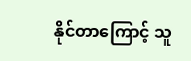နိုင်တာကြောင့် သူ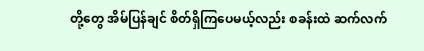တို့တွေ အိမ်ပြန်ချင် စိတ်ရှိကြပေမယ့်လည်း စခန်းထဲ ဆက်လက်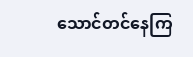သောင်တင်နေကြ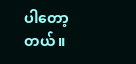ပါတော့တယ်။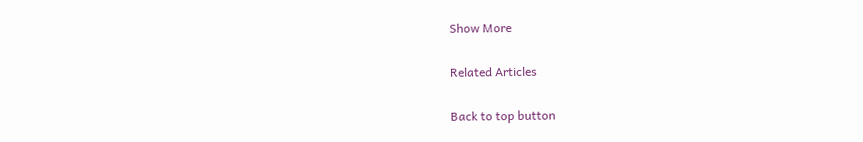Show More

Related Articles

Back to top button